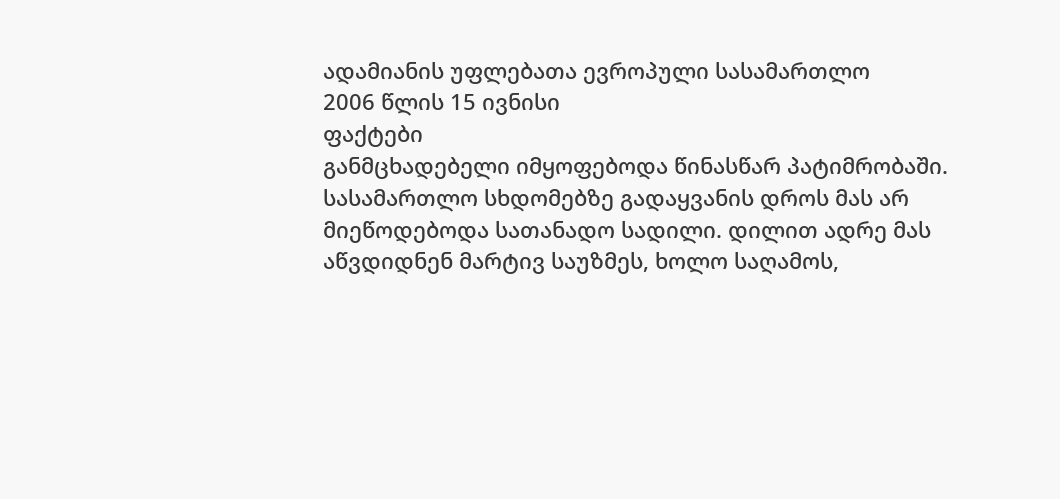ადამიანის უფლებათა ევროპული სასამართლო
2006 წლის 15 ივნისი
ფაქტები
განმცხადებელი იმყოფებოდა წინასწარ პატიმრობაში. სასამართლო სხდომებზე გადაყვანის დროს მას არ მიეწოდებოდა სათანადო სადილი. დილით ადრე მას აწვდიდნენ მარტივ საუზმეს, ხოლო საღამოს,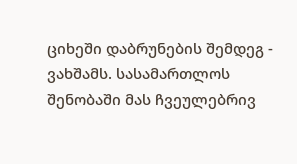ციხეში დაბრუნების შემდეგ - ვახშამს. სასამართლოს შენობაში მას ჩვეულებრივ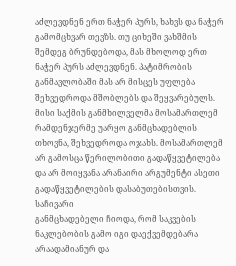აძლევდნენ ერთ ნაჭერ პურს, ხახვს და ნაჭერ გამომცხვარ თევზს. თუ ციხეში ვახშმის შემდეგ ბრუნდებოდა, მას მხოლოდ ერთ ნაჭერ პურს აძლევდნენ. პატიმრობის განმავლობაში მას არ მისცეს უფლება შეხვედროდა მშობლებს და შეყვარებულს. მისი საქმის განმხილველმა მოსამართლემ რამდენჯერმე უარყო განმცხადებლის თხოვნა, შეხვედროდა ოჯახს. მოსამართლემ არ გამოსცა წერილობითი გადაწყვეტილება და არ მოიყვანა არანაირი არგუმენტი ასეთი გადაწყვეტილების დასაბუთებისთვის.
საჩივარი
განმცხადებელი ჩიოდა, რომ საკვების ნაკლებობის გამო იგი დაექვემდებარა არაადამიანურ და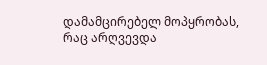დამამცირებელ მოპყრობას, რაც არღვევდა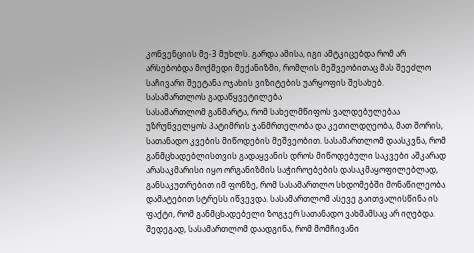კონვენციის მე-3 მუხლს. გარდა ამისა, იგი ამტკიცებდა რომ არ არსებობდა მოქმედი მექანიზმი, რომლის მეშვეობითაც მას შეეძლო საჩივარი შეეტანა ოჯახის ვიზიტების უარყოფის შესახებ.
სასამართლოს გადაწყვეტილება
სასამართლომ განმარტა, რომ სახელმწიფოს ვალდებულებაა უზრუნველყოს პატიმრის ჯანმრთელობა და კეთილდღეობა, მათ შორის, სათანადო კვების მიწოდების მეშვეობით. სასამართლომ დაასკვნა, რომ განმცხადებლისთვის გადაყვანის დროს მიწოდებული საკვები აშკარად არასაკმარისი იყო ორგანიზმის საჭიროებების დასაკმაყოფილებლად, განსაკუთრებით იმ ფონზე, რომ სასამართლო სხდომებში მონაწილეობა დამატებით სტრესს იწვევდა. სასამართლომ ასევე გაითვალისწინა ის ფაქტი, რომ განმცხადებელი ზოგჯერ სათანადო ვახშამსაც არ იღებდა. შედეგად, სასამართლომ დაადგინა, რომ მომჩივანი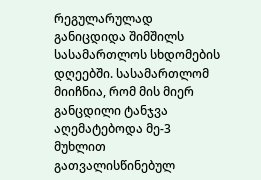რეგულარულად განიცდიდა შიმშილს სასამართლოს სხდომების დღეებში. სასამართლომ მიიჩნია, რომ მის მიერ განცდილი ტანჯვა აღემატებოდა მე-3 მუხლით გათვალისწინებულ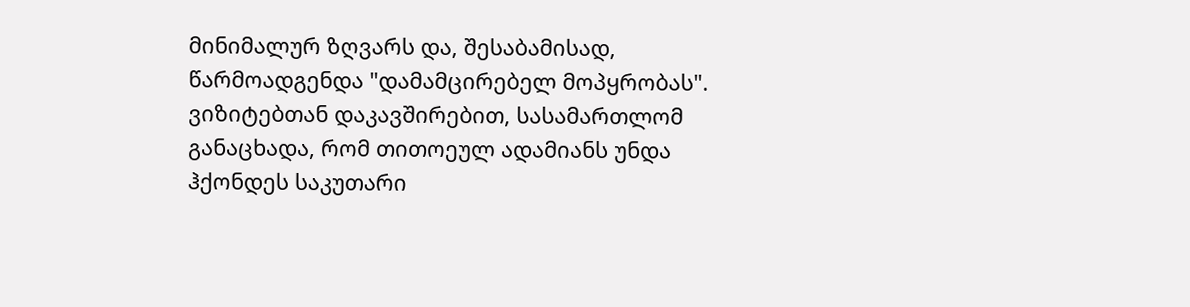მინიმალურ ზღვარს და, შესაბამისად, წარმოადგენდა "დამამცირებელ მოპყრობას".
ვიზიტებთან დაკავშირებით, სასამართლომ განაცხადა, რომ თითოეულ ადამიანს უნდა ჰქონდეს საკუთარი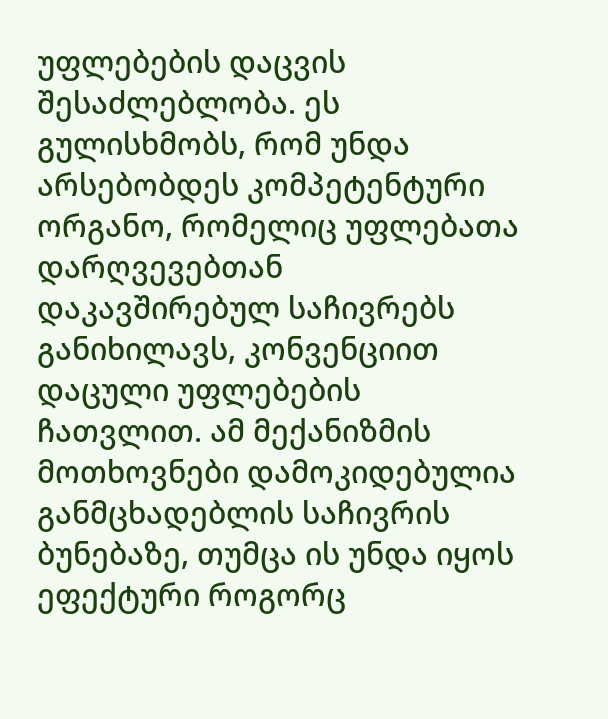უფლებების დაცვის შესაძლებლობა. ეს გულისხმობს, რომ უნდა არსებობდეს კომპეტენტური ორგანო, რომელიც უფლებათა დარღვევებთან დაკავშირებულ საჩივრებს განიხილავს, კონვენციით დაცული უფლებების ჩათვლით. ამ მექანიზმის მოთხოვნები დამოკიდებულია განმცხადებლის საჩივრის ბუნებაზე, თუმცა ის უნდა იყოს ეფექტური როგორც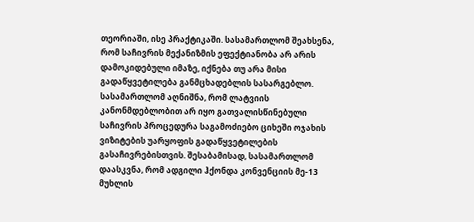თეორიაში, ისე პრაქტიკაში. სასამართლომ შეახსენა, რომ საჩივრის მექანიზმის ეფექტიანობა არ არის დამოკიდებული იმაზე, იქნება თუ არა მისი გადაწყვეტილება განმცხადებლის სასარგებლო.
სასამართლომ აღნიშნა, რომ ლატვიის კანონმდებლობით არ იყო გათვალისწინებული საჩივრის პროცედურა საგამოძიებო ციხეში ოჯახის ვიზიტების უარყოფის გადაწყვეტილების გასაჩივრებისთვის. შესაბამისად, სასამართლომ დაასკვნა, რომ ადგილი ჰქონდა კონვენციის მე-13 მუხლის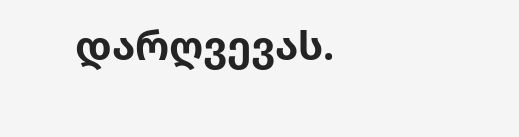დარღვევას.